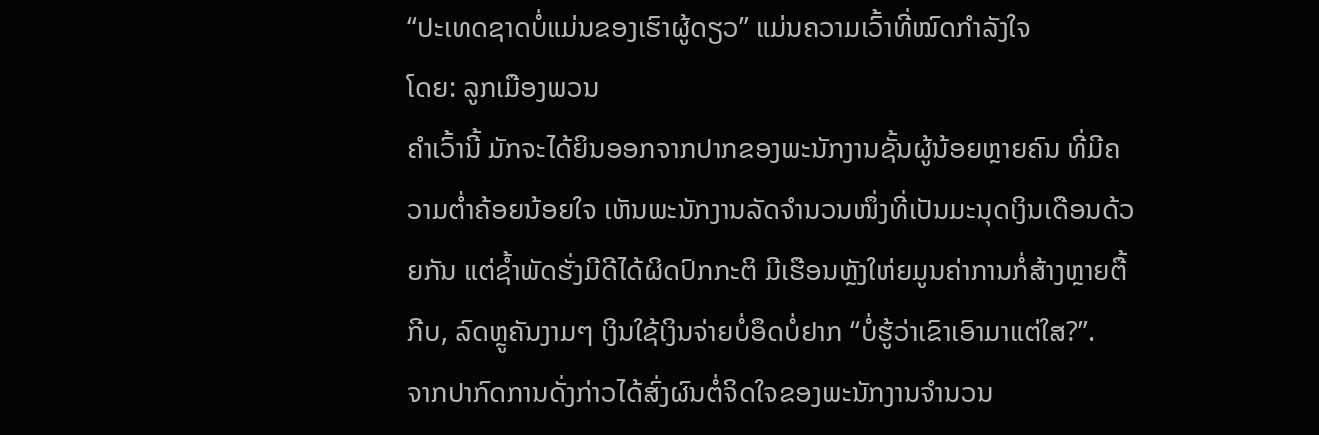“ປະເທດຊາດບໍ່ແມ່ນຂອງເຮົາຜູ້ດຽວ” ແມ່ນຄວາມເວົ້າທີ່ໝົດກຳລັງໃຈ
ໂດຍ: ລູກເມືອງພວນ
ຄຳເວົ້ານີ້ ມັກຈະໄດ້ຍິນອອກຈາກປາກຂອງພະນັກງານຊັ້ນຜູ້ນ້ອຍຫຼາຍຄົນ ທີ່ມີຄວາມຕໍ່າຄ້ອຍນ້ອຍໃຈ ເຫັນພະນັກງານລັດຈຳນວນໜຶ່ງທີ່ເປັນມະນຸດເງິນເດືອນດ້ວຍກັນ ແຕ່ຊໍ້າພັດຮັ່ງມີດີໄດ້ຜິດປົກກະຕິ ມີເຮືອນຫຼັງໃຫ່ຍມູນຄ່າການກໍ່ສ້າງຫຼາຍຕື້ກີບ, ລົດຫຼູຄັນງາມໆ ເງິນໃຊ້ເງິນຈ່າຍບໍ່ອຶດບໍ່ຢາກ “ບໍ່ຮູ້ວ່າເຂົາເອົາມາແຕ່ໃສ?”.
ຈາກປາກົດການດັ່ງກ່າວໄດ້ສົ່ງຜົນຕໍ່ຈິດໃຈຂອງພະນັກງານຈຳນວນ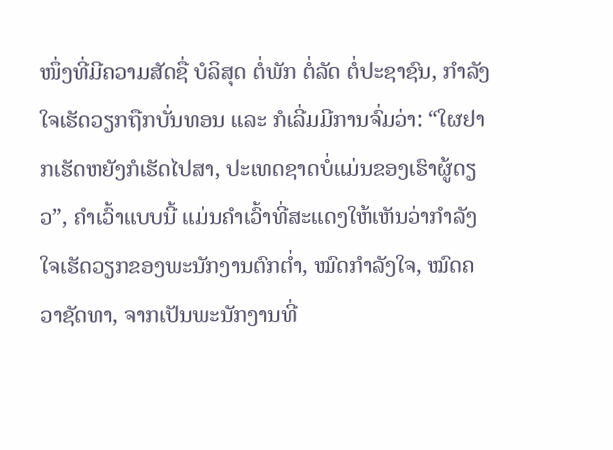ໜຶ່ງທີ່ມີຄວາມສັດຊື່ ບໍລິສຸດ ຕໍ່ພັກ ຕໍ່ລັດ ຕໍ່ປະຊາຊົນ, ກຳລັງໃຈເຮັດວຽກຖືກບັ່ນທອນ ແລະ ກໍເລີ່ມມີການຈົ່ມວ່າ: “ໃຜຢາກເຮັດຫຍັງກໍເຮັດໄປສາ, ປະເທດຊາດບໍ່ແມ່ນຂອງເຮົາຜູ້ດຽວ”, ຄຳເວົ້າແບບນີ້ ແມ່ນຄຳເວົ້າທີ່ສະແດງໃຫ້ເຫັນວ່າກຳລັງໃຈເຮັດວຽກຂອງພະນັກງານຕົກຕໍ່າ, ໝົດກຳລັງໃຈ, ໝົດຄວາຊັດທາ, ຈາກເປັນພະນັກງານທີ່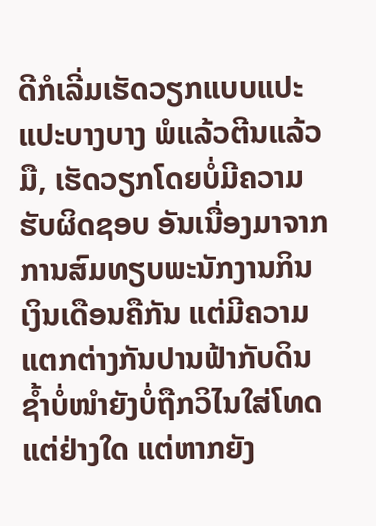ດີກໍເລີ່ມເຮັດວຽກແບບແປະແປະບາງບາງ ພໍແລ້ວຕີນແລ້ວມື, ເຮັດວຽກໂດຍບໍ່ມີຄວາມຮັບຜິດຊອບ ອັນເນື່ອງມາຈາກການສົມທຽບພະນັກງານກິນເງິນເດືອນຄືກັນ ແຕ່ມີຄວາມແຕກຕ່າງກັນປານຟ້າກັບດິນ ຊໍ້າບໍ່ໜຳຍັງບໍ່ຖືກວິໄນໃສ່ໂທດແຕ່ຢ່າງໃດ ແຕ່ຫາກຍັງ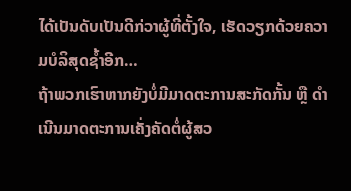ໄດ້ເປັນດັບເປັນດີກ່ວາຜູ້ທີ່ຕັ້ງໃຈ, ເຮັດວຽກດ້ວຍຄວາມບໍລິສຸດຊໍ້າອີກ…
ຖ້າພວກເຮົາຫາກຍັງບໍ່ມີມາດຕະການສະກັດກັ້ນ ຫຼື ດຳເນີນມາດຕະການເຄັ່ງຄັດຕໍ່ຜູ້ສວ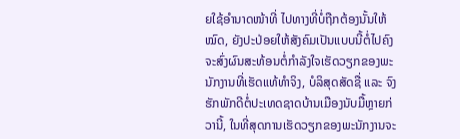ຍໃຊ້ອຳນາດໜ້າທີ່ ໄປທາງທີ່ບໍ່ຖືກຕ້ອງນັ້ນໃຫ້ໝົດ, ຍັງປະປ່ອຍໃຫ້ສັງຄົມເປັນແບບນີ້ຕໍ່ໄປຄົງຈະສົ່ງຜົນສະທ້ອນຕໍ່ກຳລັງໃຈເຮັດວຽກຂອງພະນັກງານທີ່ເຮັດແທ້ທຳຈິງ, ບໍລິສຸດສັດຊື່ ແລະ ຈົງຮັກພັກດີຕໍ່ປະເທດຊາດບ້ານເມືອງນັບມື້ຫຼາຍກ່ວານີ້, ໃນທີ່ສຸດການເຮັດວຽກຂອງພະນັກງານຈະ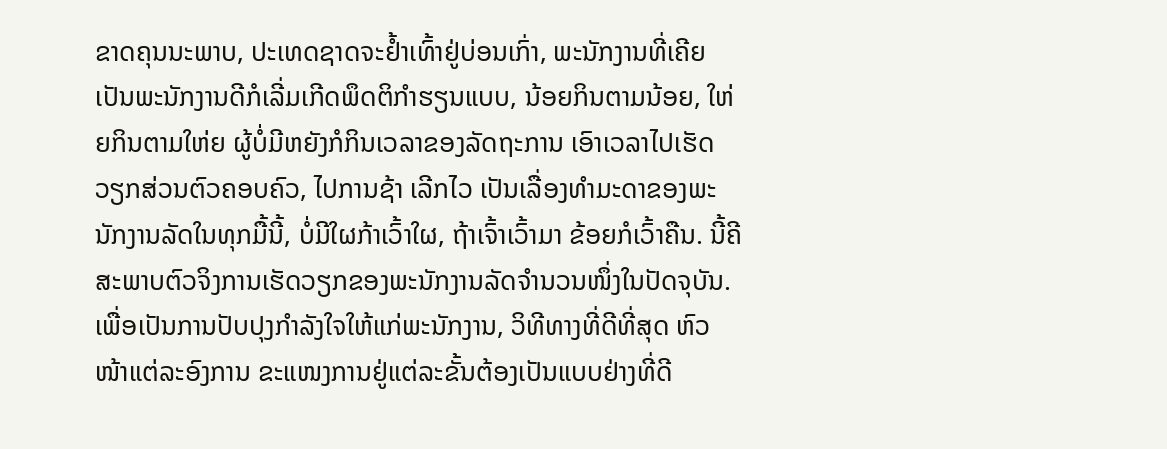ຂາດຄຸນນະພາບ, ປະເທດຊາດຈະຢໍ້າເທົ້າຢູ່ບ່ອນເກົ່າ, ພະນັກງານທີ່ເຄີຍເປັນພະນັກງານດີກໍເລີ່ມເກີດພຶດຕິກຳຮຽນແບບ, ນ້ອຍກິນຕາມນ້ອຍ, ໃຫ່ຍກິນຕາມໃຫ່ຍ ຜູ້ບໍ່ມີຫຍັງກໍກິນເວລາຂອງລັດຖະການ ເອົາເວລາໄປເຮັດວຽກສ່ວນຕົວຄອບຄົວ, ໄປການຊ້າ ເລີກໄວ ເປັນເລື່ອງທຳມະດາຂອງພະນັກງານລັດໃນທຸກມື້ນີ້, ບໍ່ມີໃຜກ້າເວົ້າໃຜ, ຖ້າເຈົ້າເວົ້າມາ ຂ້ອຍກໍເວົ້າຄືນ. ນີ້ຄີສະພາບຕົວຈິງການເຮັດວຽກຂອງພະນັກງານລັດຈຳນວນໜຶ່ງໃນປັດຈຸບັນ.
ເພື່ອເປັນການປັບປຸງກຳລັງໃຈໃຫ້ແກ່ພະນັກງານ, ວິທີທາງທີ່ດີທີ່ສຸດ ຫົວໜ້າແຕ່ລະອົງການ ຂະແໜງການຢູ່ແຕ່ລະຂັ້ນຕ້ອງເປັນແບບຢ່າງທີ່ດີ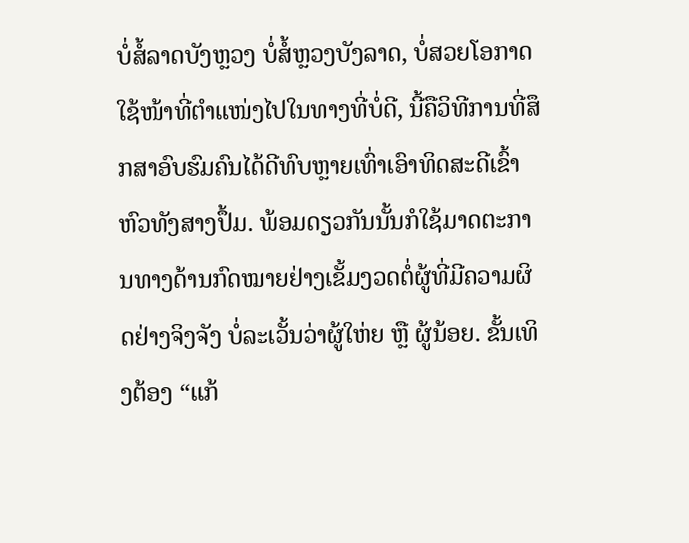ບໍ່ສໍ້ລາດບັງຫຼວງ ບໍ່ສໍ້ຫຼວງບັງລາດ, ບໍ່ສວຍໂອກາດໃຊ້ໜ້າທີ່ຕຳແໜ່ງໄປໃນທາງທີ່ບໍ່ດີ, ນີ້ຄືວິທີການທີ່ສຶກສາອົບຮົມຄົນໄດ້ດີທົບຫຼາຍເທົ່າເອົາທິດສະດີເຂົ້າຫົວທັງສາງປຶ້ມ. ພ້ອມດຽວກັນນັ້ນກໍໃຊ້ມາດຕະການທາງດ້ານກົດໝາຍຢ່າງເຂັ້ມງວດຕໍ່ຜູ້ທີ່ມີຄວາມຜິດຢ່າງຈິງຈັງ ບໍ່ລະເວັ້ນວ່າຜູ້ໃຫ່ຍ ຫຼື ຜູ້ນ້ອຍ. ຂັ້ນເທິງຕ້ອງ “ແກ້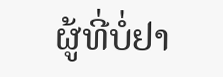ຜູ້ທີ່ບໍ່ຢາ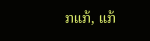ກແກ້, ແກ້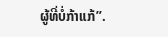ຜູ້ທີ່ບໍ່ກ້າແກ້”.